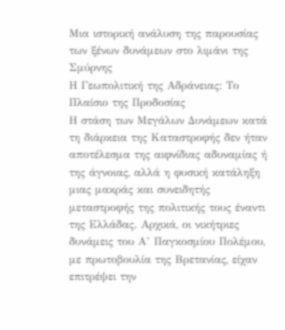Μια ιστορική ανάλυση της παρουσίας των ξένων δυνάμεων στο λιμάνι της Σμύρνης
Η Γεωπολιτική της Αδράνειας: Το Πλαίσιο της Προδοσίας
Η στάση των Μεγάλων Δυνάμεων κατά τη διάρκεια της Καταστροφής δεν ήταν αποτέλεσμα της αιφνίδιας αδυναμίας ή της άγνοιας, αλλά η φυσική κατάληξη μιας μακράς και συνειδητής μεταστροφής της πολιτικής τους έναντι της Ελλάδας. Αρχικά, οι νικήτριες δυνάμεις του Α’ Παγκοσμίου Πολέμου, με πρωτοβουλία της Βρετανίας, είχαν επιτρέψει την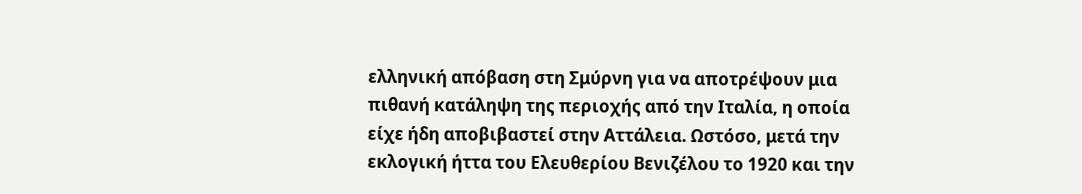ελληνική απόβαση στη Σμύρνη για να αποτρέψουν μια πιθανή κατάληψη της περιοχής από την Ιταλία, η οποία είχε ήδη αποβιβαστεί στην Αττάλεια. Ωστόσο, μετά την εκλογική ήττα του Ελευθερίου Βενιζέλου το 1920 και την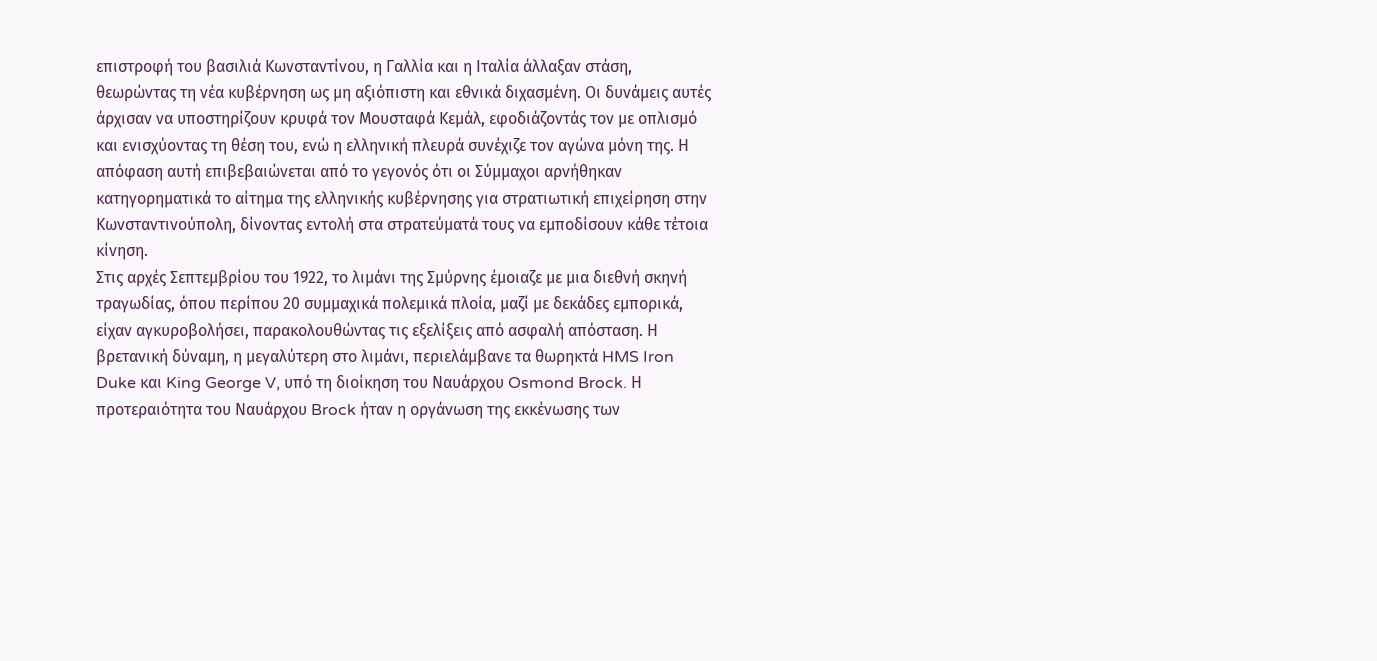επιστροφή του βασιλιά Κωνσταντίνου, η Γαλλία και η Ιταλία άλλαξαν στάση, θεωρώντας τη νέα κυβέρνηση ως μη αξιόπιστη και εθνικά διχασμένη. Οι δυνάμεις αυτές άρχισαν να υποστηρίζουν κρυφά τον Μουσταφά Κεμάλ, εφοδιάζοντάς τον με οπλισμό και ενισχύοντας τη θέση του, ενώ η ελληνική πλευρά συνέχιζε τον αγώνα μόνη της. Η απόφαση αυτή επιβεβαιώνεται από το γεγονός ότι οι Σύμμαχοι αρνήθηκαν κατηγορηματικά το αίτημα της ελληνικής κυβέρνησης για στρατιωτική επιχείρηση στην Κωνσταντινούπολη, δίνοντας εντολή στα στρατεύματά τους να εμποδίσουν κάθε τέτοια κίνηση.
Στις αρχές Σεπτεμβρίου του 1922, το λιμάνι της Σμύρνης έμοιαζε με μια διεθνή σκηνή τραγωδίας, όπου περίπου 20 συμμαχικά πολεμικά πλοία, μαζί με δεκάδες εμπορικά, είχαν αγκυροβολήσει, παρακολουθώντας τις εξελίξεις από ασφαλή απόσταση. Η βρετανική δύναμη, η μεγαλύτερη στο λιμάνι, περιελάμβανε τα θωρηκτά HMS Iron Duke και King George V, υπό τη διοίκηση του Ναυάρχου Osmond Brock. Η προτεραιότητα του Ναυάρχου Brock ήταν η οργάνωση της εκκένωσης των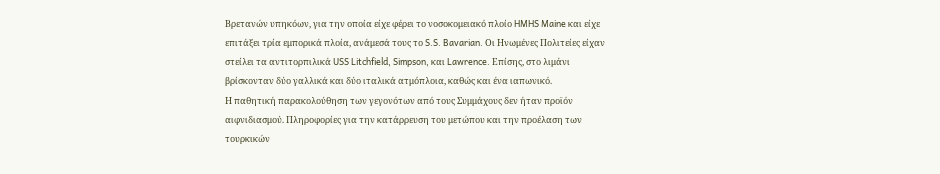Βρετανών υπηκόων, για την οποία είχε φέρει το νοσοκομειακό πλοίο HMHS Maine και είχε επιτάξει τρία εμπορικά πλοία, ανάμεσά τους το S.S. Bavarian. Οι Ηνωμένες Πολιτείες είχαν στείλει τα αντιτορπιλικά USS Litchfield, Simpson, και Lawrence. Επίσης, στο λιμάνι βρίσκονταν δύο γαλλικά και δύο ιταλικά ατμόπλοια, καθώς και ένα ιαπωνικό.
Η παθητική παρακολούθηση των γεγονότων από τους Συμμάχους δεν ήταν προϊόν αιφνιδιασμού. Πληροφορίες για την κατάρρευση του μετώπου και την προέλαση των τουρκικών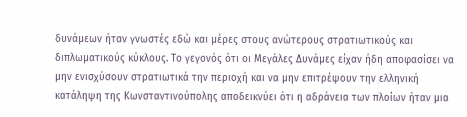δυνάμεων ήταν γνωστές εδώ και μέρες στους ανώτερους στρατιωτικούς και διπλωματικούς κύκλους. Το γεγονός ότι οι Μεγάλες Δυνάμες είχαν ήδη αποφασίσει να μην ενισχύσουν στρατιωτικά την περιοχή και να μην επιτρέψουν την ελληνική κατάληψη της Κωνσταντινούπολης αποδεικνύει ότι η αδράνεια των πλοίων ήταν μια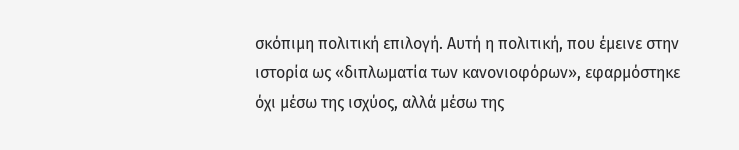σκόπιμη πολιτική επιλογή. Αυτή η πολιτική, που έμεινε στην ιστορία ως «διπλωματία των κανονιοφόρων», εφαρμόστηκε όχι μέσω της ισχύος, αλλά μέσω της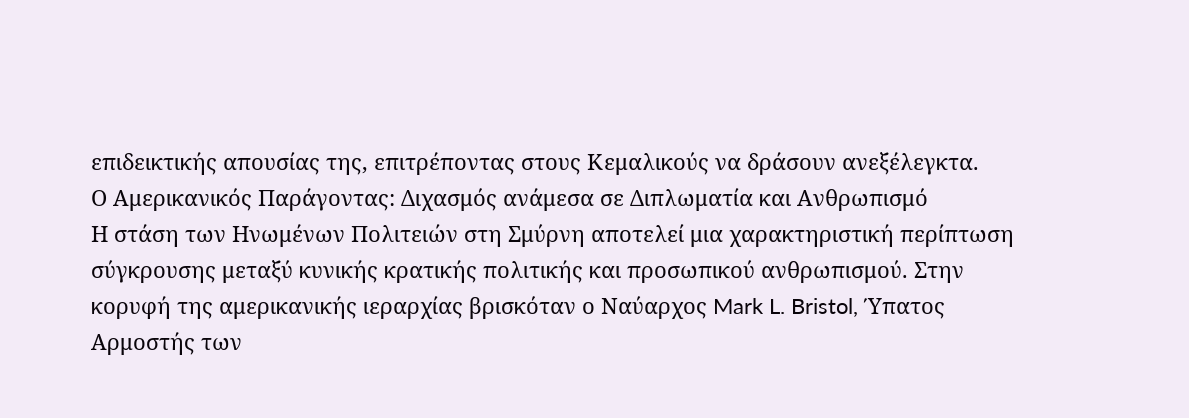επιδεικτικής απουσίας της, επιτρέποντας στους Κεμαλικούς να δράσουν ανεξέλεγκτα.
Ο Αμερικανικός Παράγοντας: Διχασμός ανάμεσα σε Διπλωματία και Ανθρωπισμό
Η στάση των Ηνωμένων Πολιτειών στη Σμύρνη αποτελεί μια χαρακτηριστική περίπτωση σύγκρουσης μεταξύ κυνικής κρατικής πολιτικής και προσωπικού ανθρωπισμού. Στην κορυφή της αμερικανικής ιεραρχίας βρισκόταν ο Ναύαρχος Mark L. Bristol, Ύπατος Αρμοστής των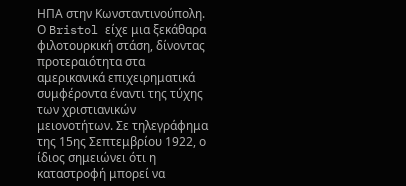ΗΠΑ στην Κωνσταντινούπολη. Ο Bristol είχε μια ξεκάθαρα φιλοτουρκική στάση, δίνοντας προτεραιότητα στα αμερικανικά επιχειρηματικά συμφέροντα έναντι της τύχης των χριστιανικών μειονοτήτων. Σε τηλεγράφημα της 15ης Σεπτεμβρίου 1922, ο ίδιος σημειώνει ότι η καταστροφή μπορεί να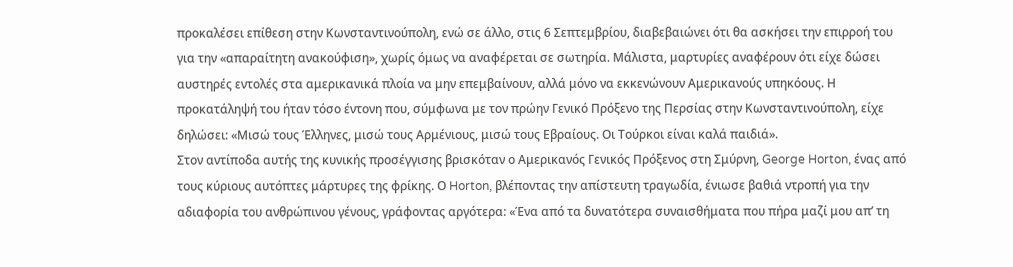προκαλέσει επίθεση στην Κωνσταντινούπολη, ενώ σε άλλο, στις 6 Σεπτεμβρίου, διαβεβαιώνει ότι θα ασκήσει την επιρροή του για την «απαραίτητη ανακούφιση», χωρίς όμως να αναφέρεται σε σωτηρία. Μάλιστα, μαρτυρίες αναφέρουν ότι είχε δώσει αυστηρές εντολές στα αμερικανικά πλοία να μην επεμβαίνουν, αλλά μόνο να εκκενώνουν Αμερικανούς υπηκόους. Η προκατάληψή του ήταν τόσο έντονη που, σύμφωνα με τον πρώην Γενικό Πρόξενο της Περσίας στην Κωνσταντινούπολη, είχε δηλώσει: «Μισώ τους Έλληνες, μισώ τους Αρμένιους, μισώ τους Εβραίους. Οι Τούρκοι είναι καλά παιδιά».
Στον αντίποδα αυτής της κυνικής προσέγγισης βρισκόταν ο Αμερικανός Γενικός Πρόξενος στη Σμύρνη, George Horton, ένας από τους κύριους αυτόπτες μάρτυρες της φρίκης. Ο Horton, βλέποντας την απίστευτη τραγωδία, ένιωσε βαθιά ντροπή για την αδιαφορία του ανθρώπινου γένους, γράφοντας αργότερα: «Ένα από τα δυνατότερα συναισθήματα που πήρα μαζί μου απ’ τη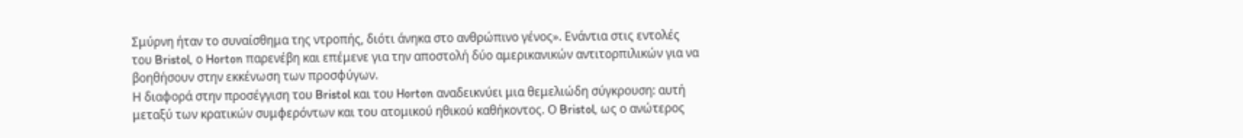Σμύρνη ήταν το συναίσθημα της ντροπής, διότι άνηκα στο ανθρώπινο γένος». Ενάντια στις εντολές του Bristol, ο Horton παρενέβη και επέμενε για την αποστολή δύο αμερικανικών αντιτορπιλικών για να βοηθήσουν στην εκκένωση των προσφύγων.
Η διαφορά στην προσέγγιση του Bristol και του Horton αναδεικνύει μια θεμελιώδη σύγκρουση: αυτή μεταξύ των κρατικών συμφερόντων και του ατομικού ηθικού καθήκοντος. Ο Bristol, ως ο ανώτερος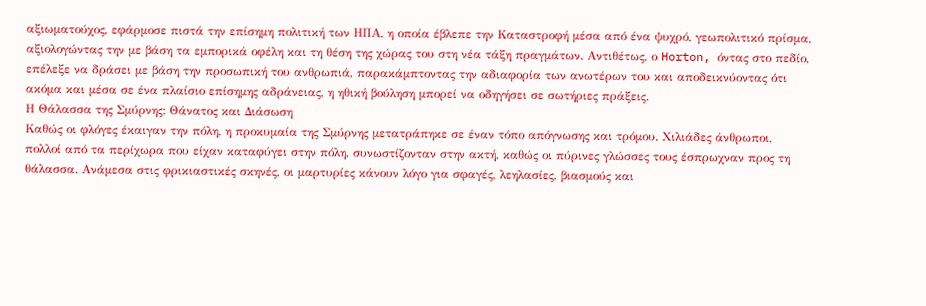αξιωματούχος, εφάρμοσε πιστά την επίσημη πολιτική των ΗΠΑ, η οποία έβλεπε την Καταστροφή μέσα από ένα ψυχρό, γεωπολιτικό πρίσμα, αξιολογώντας την με βάση τα εμπορικά οφέλη και τη θέση της χώρας του στη νέα τάξη πραγμάτων. Αντιθέτως, ο Horton, όντας στο πεδίο, επέλεξε να δράσει με βάση την προσωπική του ανθρωπιά, παρακάμπτοντας την αδιαφορία των ανωτέρων του και αποδεικνύοντας ότι ακόμα και μέσα σε ένα πλαίσιο επίσημης αδράνειας, η ηθική βούληση μπορεί να οδηγήσει σε σωτήριες πράξεις.
Η Θάλασσα της Σμύρνης: Θάνατος και Διάσωση
Καθώς οι φλόγες έκαιγαν την πόλη, η προκυμαία της Σμύρνης μετατράπηκε σε έναν τόπο απόγνωσης και τρόμου. Χιλιάδες άνθρωποι, πολλοί από τα περίχωρα που είχαν καταφύγει στην πόλη, συνωστίζονταν στην ακτή, καθώς οι πύρινες γλώσσες τους έσπρωχναν προς τη θάλασσα. Ανάμεσα στις φρικιαστικές σκηνές, οι μαρτυρίες κάνουν λόγο για σφαγές, λεηλασίες, βιασμούς και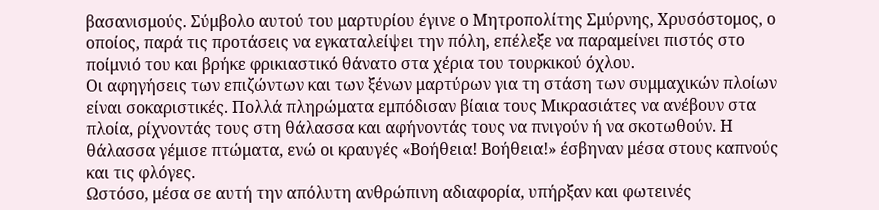βασανισμούς. Σύμβολο αυτού του μαρτυρίου έγινε ο Μητροπολίτης Σμύρνης, Χρυσόστομος, ο οποίος, παρά τις προτάσεις να εγκαταλείψει την πόλη, επέλεξε να παραμείνει πιστός στο ποίμνιό του και βρήκε φρικιαστικό θάνατο στα χέρια του τουρκικού όχλου.
Οι αφηγήσεις των επιζώντων και των ξένων μαρτύρων για τη στάση των συμμαχικών πλοίων είναι σοκαριστικές. Πολλά πληρώματα εμπόδισαν βίαια τους Μικρασιάτες να ανέβουν στα πλοία, ρίχνοντάς τους στη θάλασσα και αφήνοντάς τους να πνιγούν ή να σκοτωθούν. Η θάλασσα γέμισε πτώματα, ενώ οι κραυγές «Βοήθεια! Βοήθεια!» έσβηναν μέσα στους καπνούς και τις φλόγες.
Ωστόσο, μέσα σε αυτή την απόλυτη ανθρώπινη αδιαφορία, υπήρξαν και φωτεινές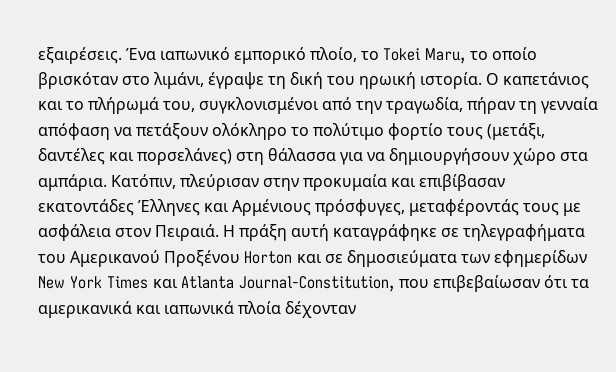εξαιρέσεις. Ένα ιαπωνικό εμπορικό πλοίο, το Tokei Maru, το οποίο βρισκόταν στο λιμάνι, έγραψε τη δική του ηρωική ιστορία. Ο καπετάνιος και το πλήρωμά του, συγκλονισμένοι από την τραγωδία, πήραν τη γενναία απόφαση να πετάξουν ολόκληρο το πολύτιμο φορτίο τους (μετάξι, δαντέλες και πορσελάνες) στη θάλασσα για να δημιουργήσουν χώρο στα αμπάρια. Κατόπιν, πλεύρισαν στην προκυμαία και επιβίβασαν εκατοντάδες Έλληνες και Αρμένιους πρόσφυγες, μεταφέροντάς τους με ασφάλεια στον Πειραιά. Η πράξη αυτή καταγράφηκε σε τηλεγραφήματα του Αμερικανού Προξένου Horton και σε δημοσιεύματα των εφημερίδων New York Times και Atlanta Journal-Constitution, που επιβεβαίωσαν ότι τα αμερικανικά και ιαπωνικά πλοία δέχονταν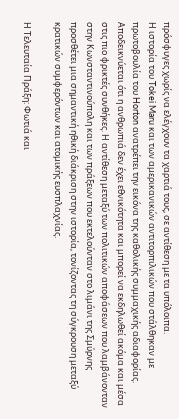πρόσφυγες χωρίς να ελέγχουν τα χαρτιά τους, σε αντίθεση με τα υπόλοιπα.
Η ιστορία του Tokei Maru και των αμερικανικών αντιτορπιλικών που στάλθηκαν με πρωτοβουλία του Horton ανατρέπει την εικόνα της καθολικής συμμαχικής αδιαφορίας. Αποδεικνύεται ότι η ανθρωπιά δεν έχει εθνικότητα και μπορεί να εκδηλωθεί ακόμα και μέσα στις πιο φρικτές συνθήκες. Η αντίθεση μεταξύ των πολιτικών αποφάσεων που λαμβάνονταν στην Κωνσταντινούπολη και των πράξεων που εκτελούνταν στο λιμάνι της Σμύρνης προσθέτει μια σημαντική ηθική διάκριση στην ιστορία, τονίζοντας τη σύγκρουση μεταξύ κρατικών συμφερόντων και ατομικής ευσπλαχνίας.

Η Τελευταία Πράξη: Φωτιά και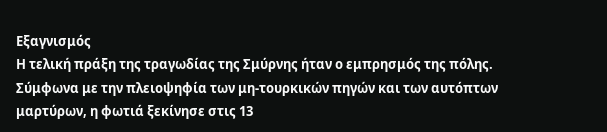Εξαγνισμός
Η τελική πράξη της τραγωδίας της Σμύρνης ήταν ο εμπρησμός της πόλης. Σύμφωνα με την πλειοψηφία των μη-τουρκικών πηγών και των αυτόπτων μαρτύρων, η φωτιά ξεκίνησε στις 13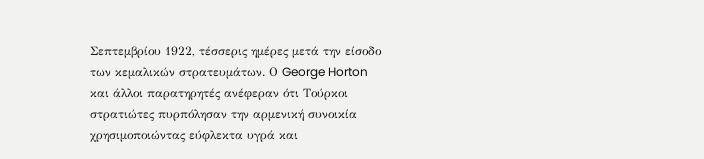Σεπτεμβρίου 1922, τέσσερις ημέρες μετά την είσοδο των κεμαλικών στρατευμάτων. Ο George Horton και άλλοι παρατηρητές ανέφεραν ότι Τούρκοι στρατιώτες πυρπόλησαν την αρμενική συνοικία χρησιμοποιώντας εύφλεκτα υγρά και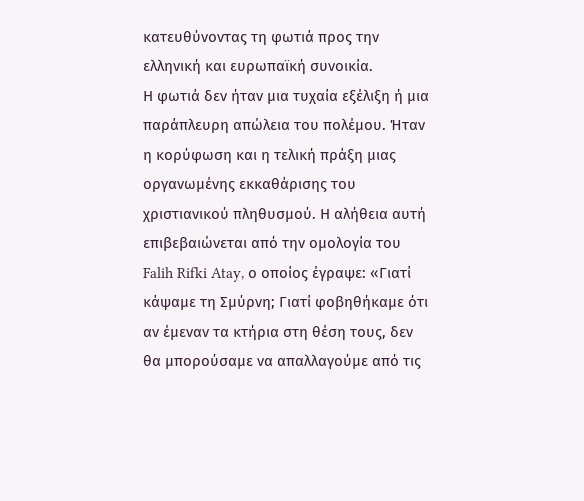κατευθύνοντας τη φωτιά προς την ελληνική και ευρωπαϊκή συνοικία.
Η φωτιά δεν ήταν μια τυχαία εξέλιξη ή μια παράπλευρη απώλεια του πολέμου. Ήταν η κορύφωση και η τελική πράξη μιας οργανωμένης εκκαθάρισης του χριστιανικού πληθυσμού. Η αλήθεια αυτή επιβεβαιώνεται από την ομολογία του Falih Rifki Atay, ο οποίος έγραψε: «Γιατί κάψαμε τη Σμύρνη; Γιατί φοβηθήκαμε ότι αν έμεναν τα κτήρια στη θέση τους, δεν θα μπορούσαμε να απαλλαγούμε από τις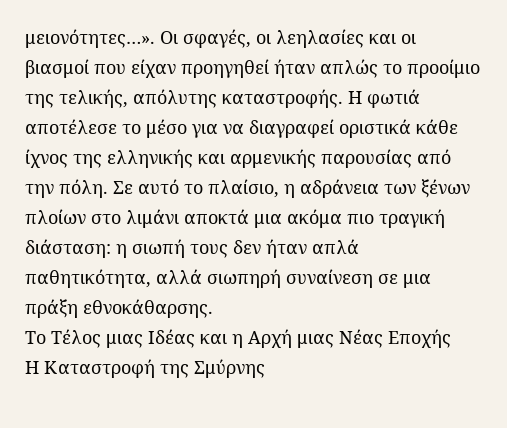μειονότητες…». Οι σφαγές, οι λεηλασίες και οι βιασμοί που είχαν προηγηθεί ήταν απλώς το προοίμιο της τελικής, απόλυτης καταστροφής. Η φωτιά αποτέλεσε το μέσο για να διαγραφεί οριστικά κάθε ίχνος της ελληνικής και αρμενικής παρουσίας από την πόλη. Σε αυτό το πλαίσιο, η αδράνεια των ξένων πλοίων στο λιμάνι αποκτά μια ακόμα πιο τραγική διάσταση: η σιωπή τους δεν ήταν απλά παθητικότητα, αλλά σιωπηρή συναίνεση σε μια πράξη εθνοκάθαρσης.
Το Τέλος μιας Ιδέας και η Αρχή μιας Νέας Εποχής
Η Καταστροφή της Σμύρνης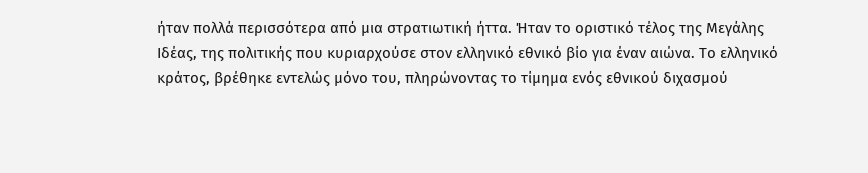ήταν πολλά περισσότερα από μια στρατιωτική ήττα. Ήταν το οριστικό τέλος της Μεγάλης Ιδέας, της πολιτικής που κυριαρχούσε στον ελληνικό εθνικό βίο για έναν αιώνα. Το ελληνικό κράτος, βρέθηκε εντελώς μόνο του, πληρώνοντας το τίμημα ενός εθνικού διχασμού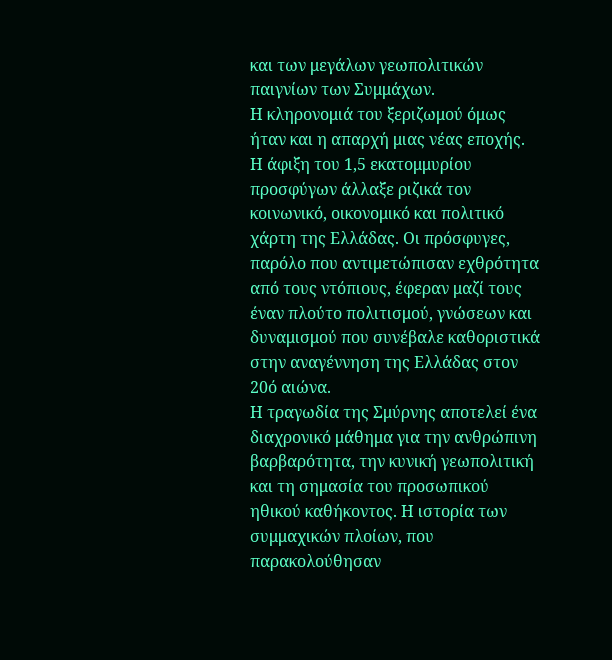και των μεγάλων γεωπολιτικών παιγνίων των Συμμάχων.
Η κληρονομιά του ξεριζωμού όμως ήταν και η απαρχή μιας νέας εποχής. Η άφιξη του 1,5 εκατομμυρίου προσφύγων άλλαξε ριζικά τον κοινωνικό, οικονομικό και πολιτικό χάρτη της Ελλάδας. Οι πρόσφυγες, παρόλο που αντιμετώπισαν εχθρότητα από τους ντόπιους, έφεραν μαζί τους έναν πλούτο πολιτισμού, γνώσεων και δυναμισμού που συνέβαλε καθοριστικά στην αναγέννηση της Ελλάδας στον 20ό αιώνα.
Η τραγωδία της Σμύρνης αποτελεί ένα διαχρονικό μάθημα για την ανθρώπινη βαρβαρότητα, την κυνική γεωπολιτική και τη σημασία του προσωπικού ηθικού καθήκοντος. Η ιστορία των συμμαχικών πλοίων, που παρακολούθησαν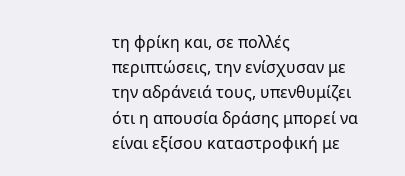τη φρίκη και, σε πολλές περιπτώσεις, την ενίσχυσαν με την αδράνειά τους, υπενθυμίζει ότι η απουσία δράσης μπορεί να είναι εξίσου καταστροφική με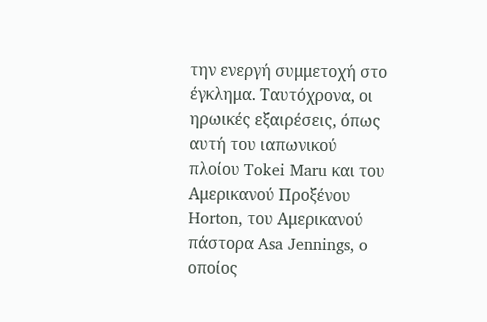την ενεργή συμμετοχή στο έγκλημα. Ταυτόχρονα, οι ηρωικές εξαιρέσεις, όπως αυτή του ιαπωνικού πλοίου Tokei Maru και του Αμερικανού Προξένου Horton, του Αμερικανού πάστορα Asa Jennings, o οποίος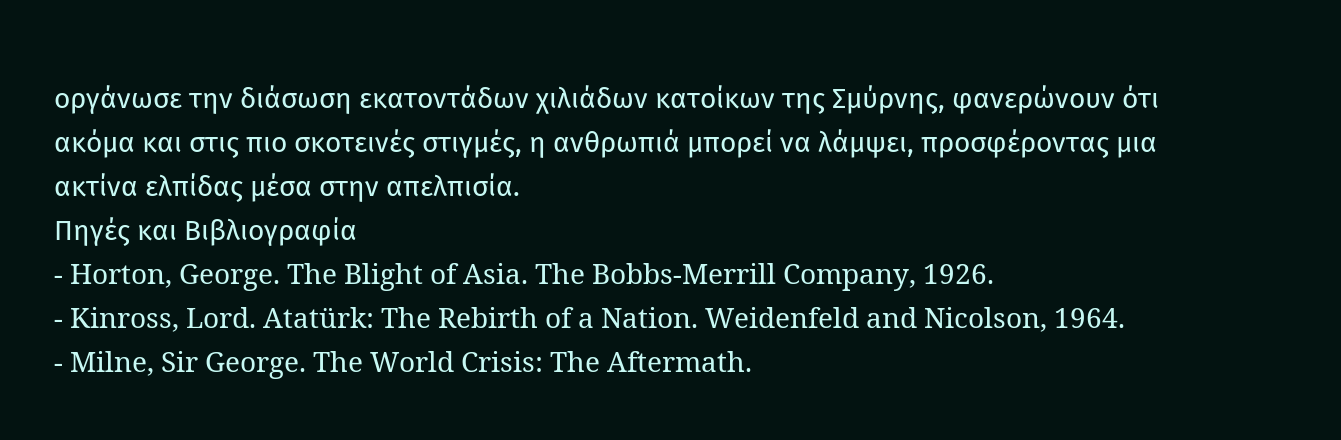οργάνωσε την διάσωση εκατοντάδων χιλιάδων κατοίκων της Σμύρνης, φανερώνουν ότι ακόμα και στις πιο σκοτεινές στιγμές, η ανθρωπιά μπορεί να λάμψει, προσφέροντας μια ακτίνα ελπίδας μέσα στην απελπισία.
Πηγές και Βιβλιογραφία
- Horton, George. The Blight of Asia. The Bobbs-Merrill Company, 1926.
- Kinross, Lord. Atatürk: The Rebirth of a Nation. Weidenfeld and Nicolson, 1964.
- Milne, Sir George. The World Crisis: The Aftermath.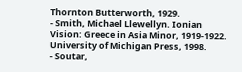Thornton Butterworth, 1929.
- Smith, Michael Llewellyn. Ionian Vision: Greece in Asia Minor, 1919-1922. University of Michigan Press, 1998.
- Soutar,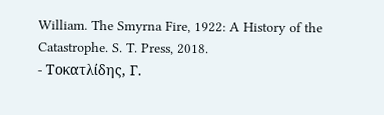William. The Smyrna Fire, 1922: A History of the Catastrophe. S. T. Press, 2018.
- Τοκατλίδης, Γ.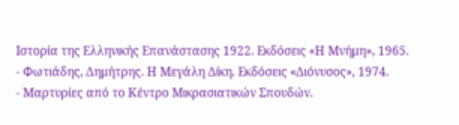Ιστορία της Ελληνικής Επανάστασης 1922. Εκδόσεις «Η Μνήμη», 1965.
- Φωτιάδης, Δημήτρης. Η Μεγάλη Δίκη. Εκδόσεις «Διόνυσος», 1974.
- Μαρτυρίες από το Κέντρο Μικρασιατικών Σπουδών.